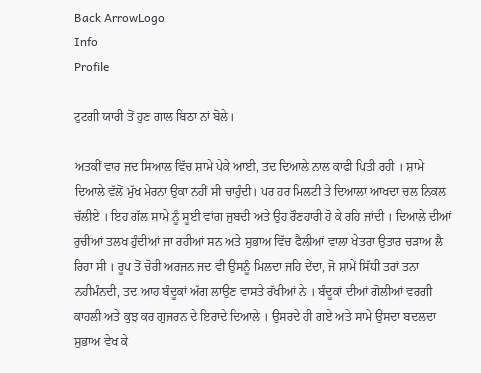Back ArrowLogo
Info
Profile

ਟੁਟਗੀ ਯਾਰੀ ਤੋਂ ਹੁਣ ਗਾਲ ਬਿਠਾ ਨਾਂ ਬੋਲੇ।

ਅਤਕੀਂ ਵਾਰ ਜਦ ਸਿਆਲ ਵਿੱਚ ਸ਼ਾਮੇ ਪੇਕੇ ਆਈ, ਤਦ ਦਿਆਲੇ ਨਾਲ ਕਾਫੀ ਪਿਤੀ ਰਹੀ । ਸ਼ਾਮੇ ਦਿਆਲੇ ਵੱਲੋਂ ਮੁੱਖ ਮੇਰਨਾ ਉਕਾ ਨਹੀਂ ਸੀ ਚਾਹੁੰਦੀ। ਪਰ ਹਰ ਮਿਲਟੀ ਤੇ ਦਿਆਲਾ ਆਖਦਾ ਚਲ ਨਿਕਲ ਚੱਲੀਏ । ਇਹ ਗੱਲ ਸਾਮੇ ਨੂੰ ਸੂਈ ਵਾਂਗ ਜੁਬਦੀ ਅਤੇ ਉਹ ਰੌਣਹਾਰੀ ਹੋ ਕੇ ਰਹਿ ਜਾਂਦੀ । ਦਿਆਲੇ ਦੀਆਂ ਰੁਚੀਆਂ ਤਲਖ ਹੁੰਦੀਆਂ ਜਾ ਰਹੀਆਂ ਸਨ ਅਤੇ ਸੁਭਾਅ ਵਿੱਚ ਫੈਲੀਆਂ ਵਾਲਾ ਖੇਤਰਾ ਉਤਾਰ ਚੜਾਅ ਲੈ ਰਿਹਾ ਸੀ । ਰੂਪ ਤੋਂ ਚੋਰੀ ਅਰਜਨ ਜਦ ਵੀ ਉਸਨੂੰ ਮਿਲਦਾ ਜਹਿ ਦੇਂਦਾ, ਜੋ ਸ਼ਾਮੇਂ ਸਿੱਧੀ ਤਰਾਂ ਤਨਾ ਨਹੀਮੰਨਦੀ, ਤਦ ਆਹ ਬੰਦੂਕਾਂ ਅੱਗ ਲਾਉਣ ਵਾਸਤੇ ਰੱਖੀਆਂ ਨੇ । ਬੰਦੂਕਾਂ ਦੀਆਂ ਗੋਲੀਆਂ ਵਰਗੀ ਕਾਹਲੀ ਅਤੇ ਕੁਝ ਕਰ ਗੁਜਰਨ ਦੇ ਇਰਾਦੇ ਦਿਆਲੇ । ਉਸਰਦੇ ਹੀ ਗਏ ਅਤੇ ਸਾਮੇ ਉਸਦਾ ਬਦਲਦਾ ਸੁਭਾਅ ਵੇਖ ਕੇ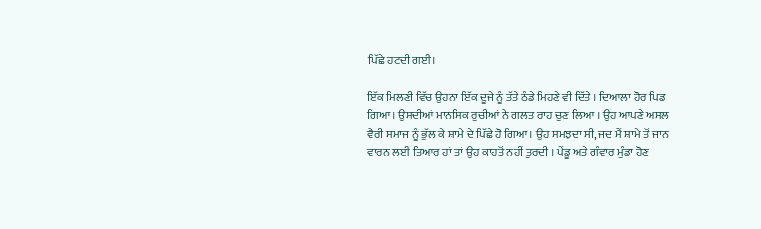ਪਿੱਛੇ ਹਟਦੀ ਗਈ।

ਇੱਕ ਮਿਲਣੀ ਵਿੱਚ ਉਹਨਾ ਇੱਕ ਦੂਜੇ ਨੂੰ ਤੱਤੇ ਠੰਡੇ ਮਿਹਣੇ ਵੀ ਦਿੱਤੇ । ਦਿਆਲਾ ਹੋਰ ਪਿਡ ਗਿਆ। ਉਸਦੀਆਂ ਮਾਨਸਿਕ ਰੁਚੀਆਂ ਨੇ ਗਲਤ ਰਾਹ ਚੁਣ ਲਿਆ । ਉਹ ਆਪਣੇ ਅਸਲ ਵੈਰੀ ਸਮਾਜ ਨੂੰ ਭੁੱਲ ਕੇ ਸ਼ਾਮੇ ਦੇ ਪਿੱਛੇ ਹੋ ਗਿਆ। ਉਹ ਸਮਝਦਾ ਸੀ, ਜਦ ਮੈਂ ਸ਼ਾਮੇ ਤੋਂ ਜਾਨ ਵਾਰਨ ਲਈ ਤਿਆਰ ਹਾਂ ਤਾਂ ਉਹ ਕਾਹਤੋਂ ਨਹੀਂ ਤੁਰਦੀ । ਪੇਂਡੂ ਅਤੇ ਗੰਵਾਰ ਮੁੰਡਾ ਹੋਣ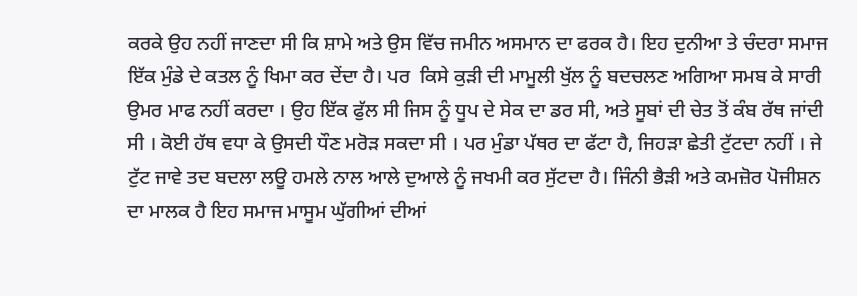ਕਰਕੇ ਉਹ ਨਹੀਂ ਜਾਣਦਾ ਸੀ ਕਿ ਸ਼ਾਮੇ ਅਤੇ ਉਸ ਵਿੱਚ ਜਮੀਨ ਅਸਮਾਨ ਦਾ ਫਰਕ ਹੈ। ਇਹ ਦੁਨੀਆ ਤੇ ਚੰਦਰਾ ਸਮਾਜ ਇੱਕ ਮੁੰਡੇ ਦੇ ਕਤਲ ਨੂੰ ਖਿਮਾ ਕਰ ਦੇਂਦਾ ਹੈ। ਪਰ  ਕਿਸੇ ਕੁੜੀ ਦੀ ਮਾਮੂਲੀ ਖੁੱਲ ਨੂੰ ਬਦਚਲਣ ਅਗਿਆ ਸਮਬ ਕੇ ਸਾਰੀ ਉਮਰ ਮਾਫ ਨਹੀਂ ਕਰਦਾ । ਉਹ ਇੱਕ ਫੁੱਲ ਸੀ ਜਿਸ ਨੂੰ ਧੂਪ ਦੇ ਸੇਕ ਦਾ ਡਰ ਸੀ, ਅਤੇ ਸੂਬਾਂ ਦੀ ਚੇਤ ਤੋਂ ਕੰਬ ਰੱਥ ਜਾਂਦੀ ਸੀ । ਕੋਈ ਹੱਥ ਵਧਾ ਕੇ ਉਸਦੀ ਧੌਣ ਮਰੋੜ ਸਕਦਾ ਸੀ । ਪਰ ਮੁੰਡਾ ਪੱਥਰ ਦਾ ਫੱਟਾ ਹੈ, ਜਿਹੜਾ ਛੇਤੀ ਟੁੱਟਦਾ ਨਹੀਂ । ਜੇ ਟੁੱਟ ਜਾਵੇ ਤਦ ਬਦਲਾ ਲਊ ਹਮਲੇ ਨਾਲ ਆਲੇ ਦੁਆਲੇ ਨੂੰ ਜਖਮੀ ਕਰ ਸੁੱਟਦਾ ਹੈ। ਜਿੰਨੀ ਭੈੜੀ ਅਤੇ ਕਮਜ਼ੋਰ ਪੋਜੀਸ਼ਨ ਦਾ ਮਾਲਕ ਹੈ ਇਹ ਸਮਾਜ ਮਾਸੂਮ ਘੁੱਗੀਆਂ ਦੀਆਂ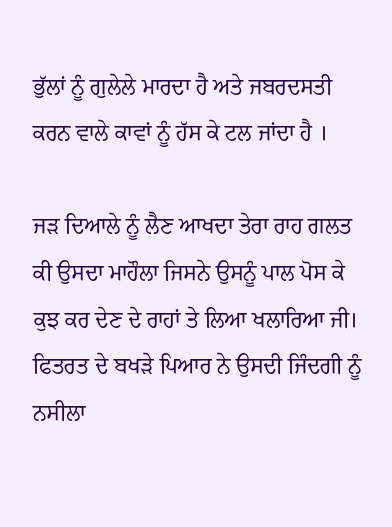ਭੁੱਲਾਂ ਨੂੰ ਗੁਲੇਲੇ ਮਾਰਦਾ ਹੈ ਅਤੇ ਜਬਰਦਸਤੀ ਕਰਨ ਵਾਲੇ ਕਾਵਾਂ ਨੂੰ ਹੱਸ ਕੇ ਟਲ ਜਾਂਦਾ ਹੈ ।

ਜੜ ਦਿਆਲੇ ਨੂੰ ਲੈਣ ਆਖਦਾ ਤੇਰਾ ਰਾਹ ਗਲਤ ਕੀ ਉਸਦਾ ਮਾਹੌਲਾ ਜਿਸਨੇ ਉਸਨੂੰ ਪਾਲ ਪੋਸ ਕੇ ਕੁਝ ਕਰ ਦੇਣ ਦੇ ਰਾਹਾਂ ਤੇ ਲਿਆ ਖਲਾਰਿਆ ਜੀ। ਫਿਤਰਤ ਦੇ ਬਖੜੇ ਪਿਆਰ ਨੇ ਉਸਦੀ ਜਿੰਦਗੀ ਨੂੰ ਨਸੀਲਾ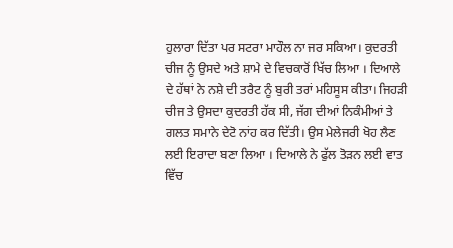ਹੁਲਾਰਾ ਦਿੱਤਾ ਪਰ ਸਟਰਾ ਮਾਹੌਲ ਨਾ ਜਰ ਸਕਿਆ। ਕੁਦਰਤੀ ਚੀਜ ਨੂੰ ਉਸਦੇ ਅਤੇ ਸ਼ਾਮੇ ਦੇ ਵਿਚਕਾਰੋਂ ਖਿੱਚ ਲਿਆ । ਦਿਆਲੇ ਦੇ ਹੱਥਾਂ ਨੇ ਨਸ਼ੇ ਦੀ ਤਰੈਟ ਨੂੰ ਬੁਰੀ ਤਰਾਂ ਮਹਿਸੂਸ ਕੀਤਾ। ਜਿਹੜੀ ਚੀਜ ਤੇ ਉਸਦਾ ਕੁਦਰਤੀ ਹੱਕ ਸੀ, ਜੱਗ ਦੀਆਂ ਨਿਕੰਮੀਆਂ ਤੇ ਗਲਤ ਸਮਾਨੇ ਦੇਟੋ ਨਾਂਹ ਕਰ ਦਿੱਤੀ। ਉਸ ਮੇਲੇਜਰੀ ਖੋਹ ਲੈਣ ਲਈ ਇਰਾਦਾ ਬਣਾ ਲਿਆ । ਦਿਆਲੇ ਨੇ ਫੁੱਲ ਤੋੜਨ ਲਈ ਵਾਤ ਵਿੱਚ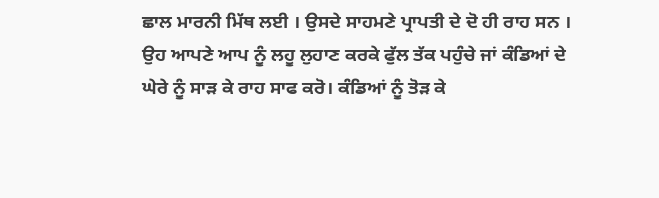ਛਾਲ ਮਾਰਨੀ ਮਿੱਥ ਲਈ । ਉਸਦੇ ਸਾਹਮਣੇ ਪ੍ਰਾਪਤੀ ਦੇ ਦੋ ਹੀ ਰਾਹ ਸਨ । ਉਹ ਆਪਣੇ ਆਪ ਨੂੰ ਲਹੂ ਲੁਹਾਣ ਕਰਕੇ ਫੁੱਲ ਤੱਕ ਪਹੁੰਚੇ ਜਾਂ ਕੰਡਿਆਂ ਦੇ ਘੇਰੇ ਨੂੰ ਸਾੜ ਕੇ ਰਾਹ ਸਾਫ ਕਰੋ। ਕੰਡਿਆਂ ਨੂੰ ਤੋੜ ਕੇ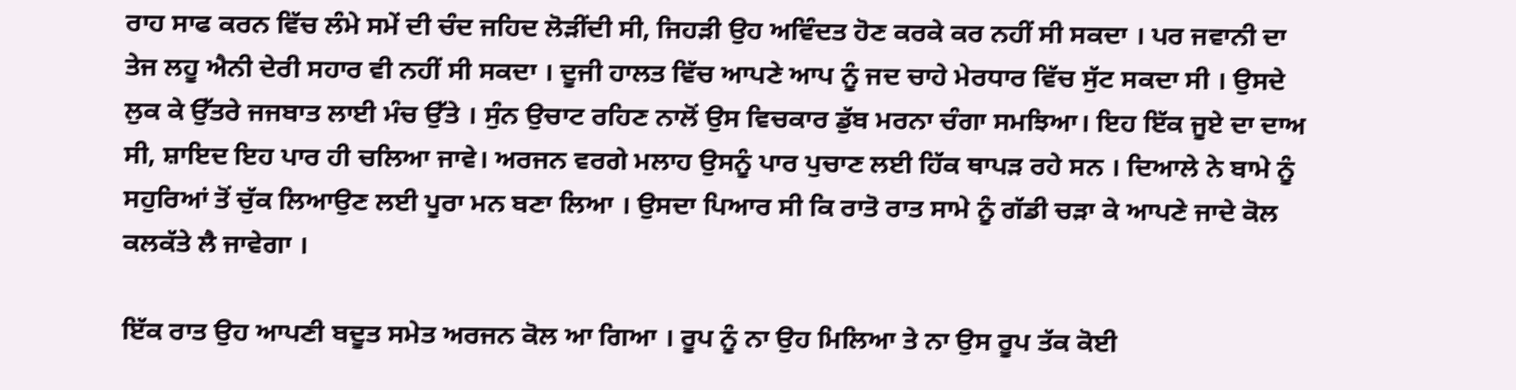ਰਾਹ ਸਾਫ ਕਰਨ ਵਿੱਚ ਲੰਮੇ ਸਮੇਂ ਦੀ ਚੰਦ ਜਹਿਦ ਲੋੜੀਂਦੀ ਸੀ, ਜਿਹੜੀ ਉਹ ਅਵਿੰਦਤ ਹੋਣ ਕਰਕੇ ਕਰ ਨਹੀਂ ਸੀ ਸਕਦਾ । ਪਰ ਜਵਾਨੀ ਦਾ ਤੇਜ ਲਹੂ ਐਨੀ ਦੇਰੀ ਸਹਾਰ ਵੀ ਨਹੀਂ ਸੀ ਸਕਦਾ । ਦੂਜੀ ਹਾਲਤ ਵਿੱਚ ਆਪਣੇ ਆਪ ਨੂੰ ਜਦ ਚਾਹੇ ਮੇਰਧਾਰ ਵਿੱਚ ਸੁੱਟ ਸਕਦਾ ਸੀ । ਉਸਦੇ ਲੁਕ ਕੇ ਉੱਤਰੇ ਜਜਬਾਤ ਲਾਈ ਮੰਚ ਉੱਤੇ । ਸੁੰਨ ਉਚਾਟ ਰਹਿਣ ਨਾਲੋਂ ਉਸ ਵਿਚਕਾਰ ਡੁੱਬ ਮਰਨਾ ਚੰਗਾ ਸਮਝਿਆ। ਇਹ ਇੱਕ ਜੂਏ ਦਾ ਦਾਅ ਸੀ, ਸ਼ਾਇਦ ਇਹ ਪਾਰ ਹੀ ਚਲਿਆ ਜਾਵੇ। ਅਰਜਨ ਵਰਗੇ ਮਲਾਹ ਉਸਨੂੰ ਪਾਰ ਪੁਚਾਣ ਲਈ ਹਿੱਕ ਥਾਪੜ ਰਹੇ ਸਨ । ਦਿਆਲੇ ਨੇ ਬਾਮੇ ਨੂੰ ਸਹੁਰਿਆਂ ਤੋਂ ਚੁੱਕ ਲਿਆਉਣ ਲਈ ਪੂਰਾ ਮਨ ਬਣਾ ਲਿਆ । ਉਸਦਾ ਪਿਆਰ ਸੀ ਕਿ ਰਾਤੋ ਰਾਤ ਸਾਮੇ ਨੂੰ ਗੱਡੀ ਚੜਾ ਕੇ ਆਪਣੇ ਜਾਦੇ ਕੋਲ ਕਲਕੱਤੇ ਲੈ ਜਾਵੇਗਾ ।

ਇੱਕ ਰਾਤ ਉਹ ਆਪਣੀ ਬਦੂਤ ਸਮੇਤ ਅਰਜਨ ਕੋਲ ਆ ਗਿਆ । ਰੂਪ ਨੂੰ ਨਾ ਉਹ ਮਿਲਿਆ ਤੇ ਨਾ ਉਸ ਰੂਪ ਤੱਕ ਕੋਈ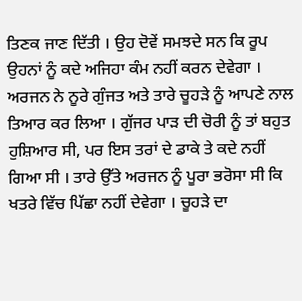ਤਿਣਕ ਜਾਣ ਦਿੱਤੀ । ਉਹ ਦੋਵੇਂ ਸਮਝਦੇ ਸਨ ਕਿ ਰੂਪ ਉਹਨਾਂ ਨੂੰ ਕਦੇ ਅਜਿਹਾ ਕੰਮ ਨਹੀਂ ਕਰਨ ਦੇਵੇਗਾ । ਅਰਜਨ ਨੇ ਨੂਰੇ ਗੁੰਜਤ ਅਤੇ ਤਾਰੇ ਚੂਹੜੇ ਨੂੰ ਆਪਣੇ ਨਾਲ ਤਿਆਰ ਕਰ ਲਿਆ । ਗੁੱਜਰ ਪਾੜ ਦੀ ਚੋਰੀ ਨੂੰ ਤਾਂ ਬਹੁਤ ਹੁਸ਼ਿਆਰ ਸੀ, ਪਰ ਇਸ ਤਰਾਂ ਦੇ ਡਾਕੇ ਤੇ ਕਦੇ ਨਹੀਂ ਗਿਆ ਸੀ । ਤਾਰੇ ਉੱਤੇ ਅਰਜਨ ਨੂੰ ਪੂਰਾ ਭਰੋਸਾ ਸੀ ਕਿ ਖਤਰੇ ਵਿੱਚ ਪਿੱਛਾ ਨਹੀਂ ਦੇਵੇਗਾ । ਚੂਹੜੇ ਦਾ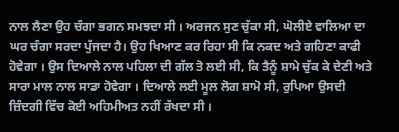ਨਾਲ ਲੈਣਾ ਉਹ ਚੰਗਾ ਭਗਨ ਸਮਝਦਾ ਸੀ । ਅਰਜਨ ਸੁਣ ਚੁੱਕਾ ਸੀ, ਘੋਲੀਏ ਵਾਲਿਆ ਦਾ ਘਰ ਚੰਗਾ ਸਰਦਾ ਪੁੱਜਦਾ ਹੈ। ਉਹ ਖਿਆਣ ਕਰ ਰਿਹਾ ਸੀ ਕਿ ਨਕਦ ਅਤੇ ਗਹਿਣਾ ਕਾਫੀ ਹੋਵੇਗਾ । ਉਸ ਦਿਆਲੇ ਨਾਲ ਪਹਿਲਾ ਦੀ ਗੱਲ ਤੋ ਲਈ ਸੀ, ਕਿ ਤੈਨੂੰ ਸ਼ਾਮੇ ਚੁੱਕ ਕੇ ਦੇਣੀ ਅਤੇ ਸਾਰਾ ਮਾਲ ਨਾਲ ਸਾਡਾ ਹੋਵੇਗਾ । ਦਿਆਲੇ ਲਈ ਮੂਲ ਲੋਗ ਸ਼ਾਮੋ ਸੀ, ਰੁਪਿਆ ਉਸਦੀ ਜ਼ਿੰਦਗੀ ਵਿੱਚ ਕੋਈ ਅਹਿਮੀਅਤ ਨਹੀਂ ਰੱਖਦਾ ਸੀ ।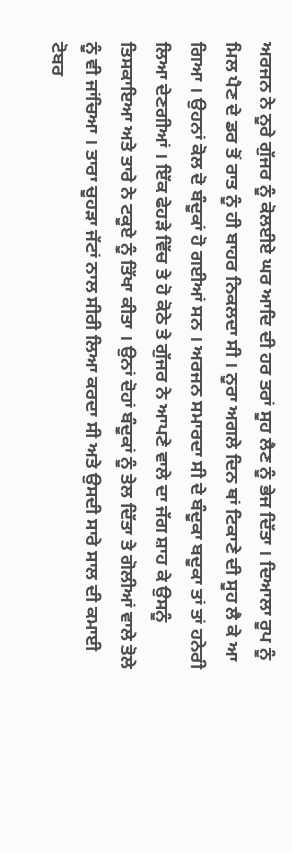ਅਰਜਨ ਨੇ ਨੂਰੇ ਗੁੱਜਰ ਨੂੰ ਕੋਲਈਏ ਘਰ ਆਦਿ ਦੀ ਹਰ ਤਰਾਂ ਸੂਹ ਲੈਣ ਨੂੰ ਭੇਜ ਦਿੱਤਾ । ਦਿਆਲਾ ਰੂਪ ਨੂੰ ਮਿਲ ਪੈਣ ਦੇ ਡਰ ਤੋਂ ਰਾਤ ਨੂੰ ਹੀ ਬਾਹਰ ਨਿਕਲਦਾ ਸੀ । ਨੂਰਾ ਅਗਲੇ ਦਿਨ ਥਾਂ ਟਿਕਾਣੇ ਦੀ ਸੂਹ ਲੈ ਕੇ ਆ ਗਿਆ । ਉਹਨਾਂ ਕੋਲ ਦੋ ਬੰਦੂਕਾਂ ਹੋ ਗਈਆਂ ਸਨ । ਅਰਜਨ ਸਮਾਰਦਾ ਸੀ ਦੇ ਬੰਦੂਕਾ ਬਦੂਕਾ ਤਾਂ ਤਾਂ ਹਨੇਰੀ ਲਿਆ ਦੇਣਗੀਆਂ । ਇੱਕ ਫੇਹੜੇ ਵਿੱਚ ਤੇ ਹੋ ਕੋਠੇ ਤੇ ਗੁੱਜਰ ਨੇ ਆਪਣੇ ਵਾਲੇ ਦਾ ਜੱਗ ਸ਼ਾਹ ਕੇ ਉਸਨੂੰ ਤਿਸਕਾਇਆ ਅਤੇ ਤਾਰੇ ਨੇ ਟਕੂਏ ਨੂੰ ਤਿੱਖਾ ਕੀਤਾ । ਉਨਾਂ ਦੋਹਾਂ ਬੰਦੂਕਾਂ ਨੂੰ ਤੇਲ ਦਿੱਤਾ ਤੇ ਗੋਲੀਆਂ ਵਾਲੇ ਤੋਲੇ ਨੂੰ ਵੀ ਜਾਂਚਿਆ । ਤਾਰਾ ਚੂਹੜਾ ਜੱਟਾਂ ਨਾਲ ਸੀਰੀ ਲਿਆ ਕਰਦਾ ਸੀ ਅਤੇ ਉਸਦੀ ਸਾਰੇ ਸਾਲ ਦੀ ਕਮਾਈ ਟੋਬਰ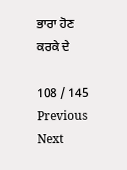ਭਾਰਾ ਹੋਣ ਕਰਕੇ ਦੇ

108 / 145
Previous
Next